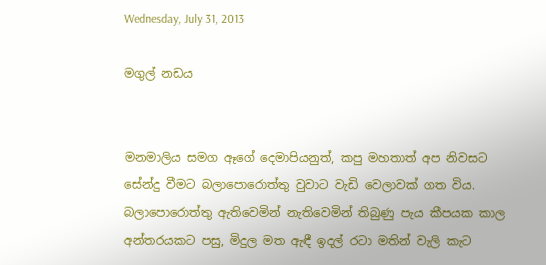Wednesday, July 31, 2013

මගුල් නඩය


මනමාලිය සමග ඈගේ දෙමාපියනුත්, කපු මහතාත් අප නිවසට සේන්දු වීමට බලාපොරොත්තු වුවාට වැඩි වෙලාවක් ගත විය. බලාපොරොත්තු ඇතිවෙමින් නැතිවෙමින් තිබුණු පැය කීපයක කාල අන්තරයකට පසු, මිදුල මත ඇඳී ඉදල් රටා මතින් වැලි කැට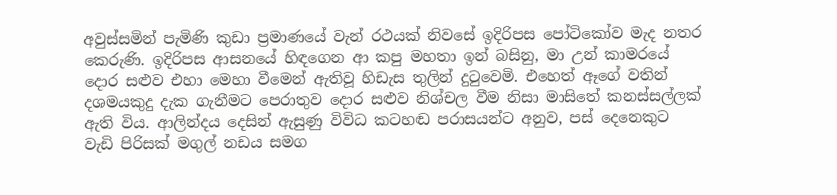අවුස්සමින් පැමිණි කුඩා ප්‍රමාණයේ වැන් රථයක් නිවසේ ඉදිරිපස පෝටිකෝව මැද නතර කෙරුණි. ඉදිරිපස ආසනයේ හිඳගෙන ආ කපු මහතා ඉන් බසිනු, මා උන් කාමරයේ දොර සළුව එහා මෙහා වීමෙන් ඇතිවූ හිඩැස තුලින් දුටුවෙමි. එහෙත් ඈගේ වතින් දශමයකුදු දැක ගැනීමට පෙරාතුව දොර සළුව නිශ්චල වීම නිසා මාසිතේ කනස්සල්ලක් ඇති විය. ආලින්දය දෙසින් ඇසුණු විවිධ කටහඬ පරාසයන්ට අනුව, පස් දෙනෙකුට වැඩි පිරිසක් මගුල් නඩය සමග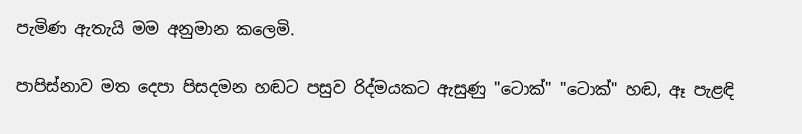පැමිණ ඇතැයි මම අනුමාන කලෙමි.

පාපිස්නාව මත දෙපා පිසදමන හඬට පසුව රිද්මයකට ඇසුණු "ටොක්" "ටොක්" හඬ, ඈ පැළඳි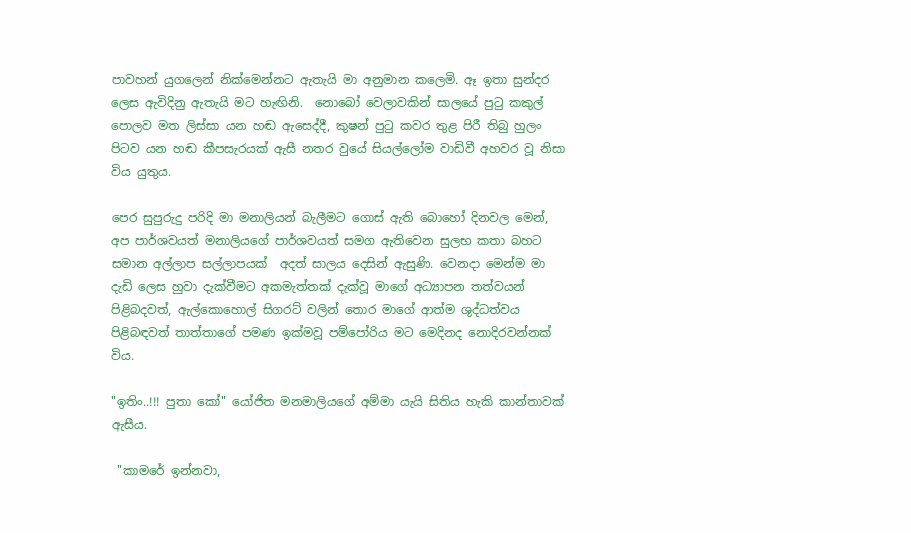පාවහන් යුගලෙන් නික්මෙන්නට ඇතැයි මා අනුමාන කලෙමි. ඈ ඉතා සුන්දර ලෙස ඇවිදිනු ඇතැයි මට හැඟිනි.  නොබෝ වෙලාවකින් සාලයේ පුටු කකුල් පොලව මත ලිස්සා යන හඬ ඇසෙද්දී, කුෂන් පුටු කවර තුළ පිරී තිබු හුලං පිටව යන හඬ කීපසැරයක් ඇසී නතර වුයේ සියල්ලෝම වාඩිවී අහවර වූ නිසා විය යුතුය.

පෙර සුපුරුදු පරිදි මා මනාලියන් බැලීමට ගොස් ඇති බොහෝ දිනවල මෙන්, අප පාර්ශවයත් මනාලියගේ පාර්ශවයත් සමග ඇතිවෙන සුලභ කතා බහට සමාන අල්ලාප සල්ලාපයක්  අදත් සාලය දෙසින් ඇසුණි. වෙනදා මෙන්ම මා දැඩි ලෙස හුවා දැක්වීමට අකමැත්තක් දැක්වූ මාගේ අධ්‍යාපන තත්වයන් පිළිබදවත්, ඇල්කොහොල් සිගරට් වලින් තොර මාගේ ආත්ම ශුද්ධත්වය පිළිබඳවත් තාත්තාගේ පමණ ඉක්මවූ පම්පෝරිය මට මෙදිනද නොදිරවන්නක් විය.

"ඉතිං..!!! පුතා කෝ" යෝජිත මනමාලියගේ අම්මා යැයි සිතිය හැකි කාන්තාවක් ඇසීය.

 "කාමරේ ඉන්නවා,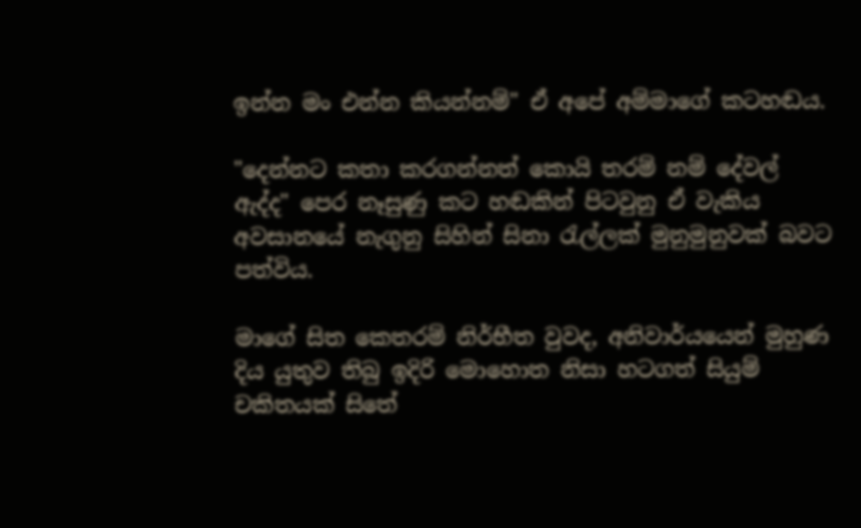ඉන්න මං එන්න කියන්නම්" ඒ අපේ අම්මාගේ කටහඬය.

"දෙන්නට කතා කරගන්නත් කොයි තරම් නම් දේවල් ඇද්ද" පෙර නෑසුණු කට හඬකින් පිටවුනු ඒ වැකිය අවසානයේ නැගුනු සිහින් සිනා රැල්ලක් මුනුමුනුවක් බවට පත්විය.

මාගේ සිත කෙතරම් නිර්භීත වුවද, අනිවාර්යයෙන් මුහුණ දිය යුතුව තිබු ඉදිරි මොහොත නිසා හටගත් සියුම් චකිතයක් සිතේ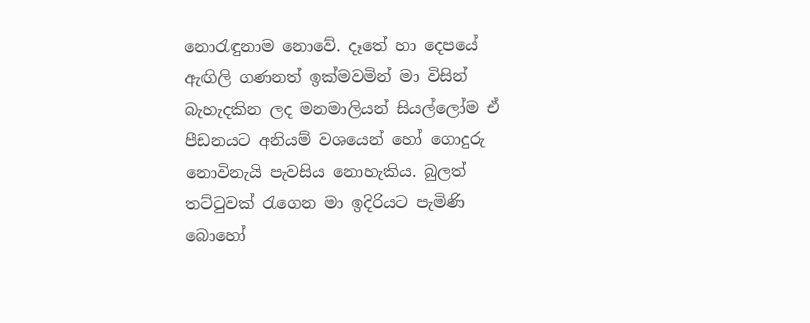නොරැඳුනාම නොවේ. දෑතේ හා දෙපයේ ඇඟිලි ගණනත් ඉක්මවමින් මා විසින් බැහැදකින ලද මනමාලියන් සියල්ලෝම ඒ පීඩනයට අනියම් වශයෙන් හෝ ගොදුරු නොවිනැයි පැවසිය නොහැකිය. බුලත් තට්ටුවක් රැගෙන මා ඉදිරියට පැමිණි බොහෝ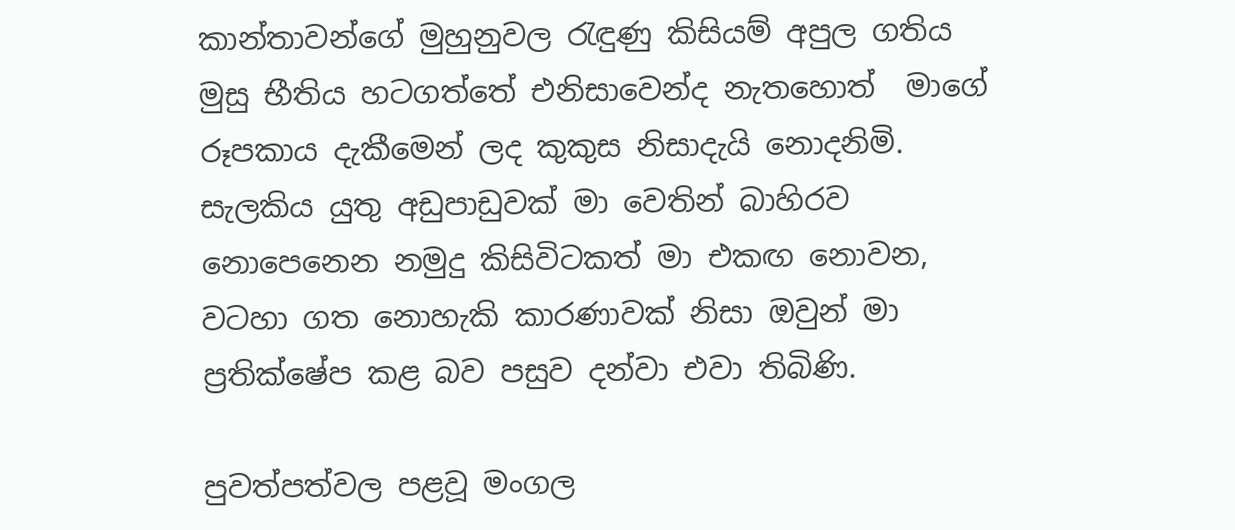කාන්තාවන්ගේ මුහුනුවල රැඳුණු කිසියම් අපුල ගතිය මුසු භීතිය හටගත්තේ එනිසාවෙන්ද නැතහොත්  මාගේ රූපකාය දැකීමෙන් ලද කුකුස නිසාදැයි නොදනිමි. සැලකිය යුතු අඩුපාඩුවක් මා වෙතින් බාහිරව නොපෙනෙන නමුදු කිසිවිටකත් මා එකඟ නොවන, වටහා ගත නොහැකි කාරණාවක් නිසා ඔවුන් මා ප්‍රතික්ෂේප කළ බව පසුව දන්වා එවා තිබිණි.

පුවත්පත්වල පළවූ මංගල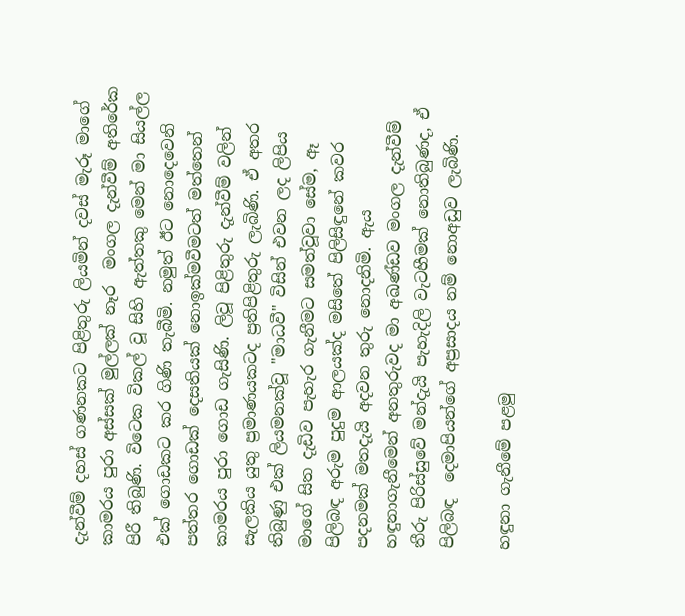දැන්වීම් දහස් ගණනකට පිළිතුරු ලියමින් දවස් මැරූ මාගේ කාමරය පුරා අස්සක් මුල්ලක් නෑර  මංගල දැන්වීම් අතිරේක පිරී තිබුණි. විටෙක විකල් වූ සිහි ඇත්තකු මෙන් මා සියල්ල එක් ගොඩකට කර ගිණි තැබීමි. නමුත් ඊට නොදෙවෙනි පත්තර ගොඩක් දෙසතියක් නොඉක්මවීමටත් මත්තෙන් කාමරය පුරා ගොඩ ගැසිණි. ලිවූ පිළිතුරු දැන්වීම් වලින් සැලකිය යුතු ප්‍රමාණයකටද ප්‍රතිපිළිතුරු ලැබිණි. ඒ අතර තිබුණු එක් ලියමනක්වූ "මාධවී" විසින් එවන ලද ලිපිය මාගේ සිත දැඩිව පැහැර ගැනීමට සමත්වූවා සේම, ඈ පිලිබඳ අරුම පුදුම ආලයක්ද මසිතේ පිලිසිඳුනේ කවර පදනමක් මතදැයි අදවන තුරු නොදනිමි. ඇය හඳුනාගැනීමෙන් අනතුරුවද මා අඛණ්ඩව මංගල දැන්වීම් තීරු පිරිස්සුවේ මන්දැයි පැහැදිලි වැටහීමක් නොතිබුණද, ඒ පිලිබඳ  දෙමාපියන්ගේ අප්‍රසාදය නම් නොඅඩුව ලැබිණි.

හඳුනා ගැනීමේ පළමු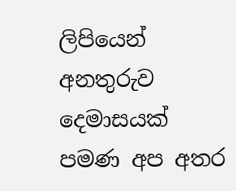ලිපියෙන් අනතුරුව දෙමාසයක්  පමණ අප අතර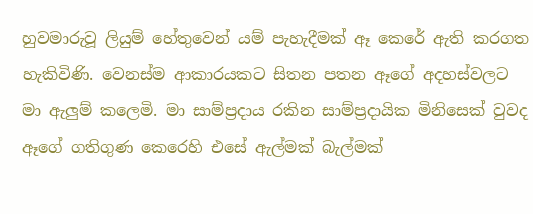හුවමාරුවූ ලියුම් හේතුවෙන් යම් පැහැදීමක් ඈ කෙරේ ඇති කරගත හැකිවිණි. වෙනස්ම ආකාරයකට සිතන පතන ඈගේ අදහස්වලට මා ඇලුම් කලෙමි. මා සාම්ප්‍රදාය රකින සාම්ප්‍රදායික මිනිසෙක් වුවද ඈගේ ගතිගුණ කෙරෙහි එසේ ඇල්මක් බැල්මක්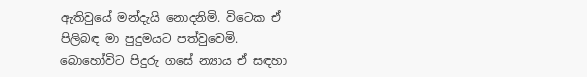ඇතිවුයේ මන්දැයි නොදනිමි. විටෙක ඒ පිලිබඳ මා පුදුමයට පත්වුවෙමි. බොහෝවිට පිදුරු ගසේ න්‍යාය ඒ සඳහා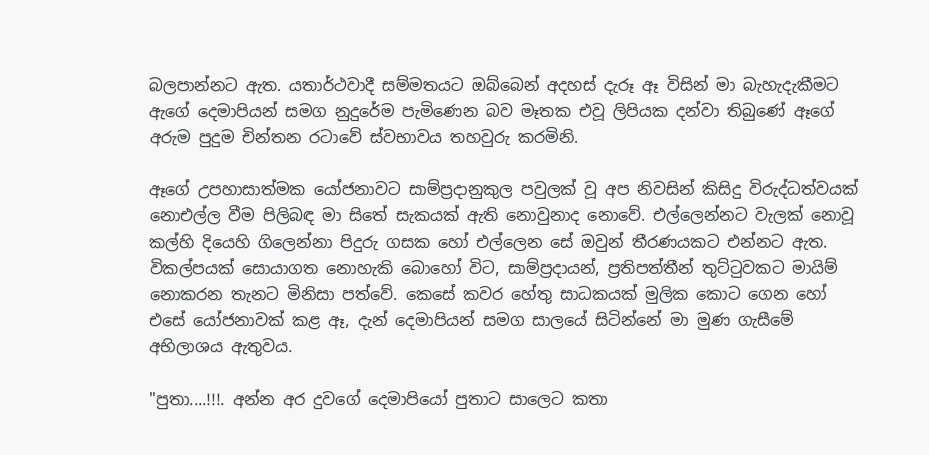බලපාන්නට ඇත. යතාර්ථවාදී සම්මතයට ඔබ්බෙන් අදහස් දැරූ ඈ විසින් මා බැහැදැකීමට ඇගේ දෙමාපියන් සමග නුදුරේම පැමිණෙන බව මෑතක එවූ ලිපියක දන්වා තිබුණේ ඈගේ අරුම පුදුම චින්තන රටාවේ ස්වභාවය තහවුරු කරමිනි.

ඈගේ උපහාසාත්මක යෝජනාවට සාම්ප්‍රදානුකුල පවුලක් වූ අප නිවසින් කිසිදු විරුද්ධත්වයක් නොඑල්ල වීම පිලිබඳ මා සිතේ සැකයක් ඇති නොවුනාද නොවේ. එල්ලෙන්නට වැලක් නොවූ කල්හි දියෙහි ගිලෙන්නා පිදුරු ගසක හෝ එල්ලෙන සේ ඔවුන් තීරණයකට එන්නට ඇත. විකල්පයක් සොයාගත නොහැකි බොහෝ විට, සාම්ප්‍රදායන්, ප්‍රතිපත්තීන් තුට්ටුවකට මායිම් නොකරන තැනට මිනිසා පත්වේ. කෙසේ කවර හේතු සාධකයක් මුලික කොට ගෙන හෝ එසේ යෝජනාවක් කළ ඈ, දැන් දෙමාපියන් සමග සාලයේ සිටින්නේ මා මුණ ගැසීමේ අභිලාශය ඇතුවය.

"පුතා....!!!. අන්න අර දුවගේ දෙමාපියෝ පුතාට සාලෙට කතා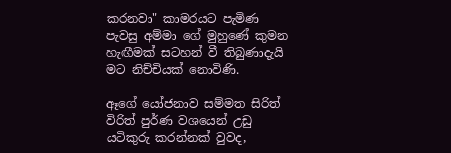කරනවා" කාමරයට පැමිණ පැවසු අම්මා ගේ මුහුණේ කුමන හැඟීමක් සටහන් වී තිබුණාදැයි මට නිච්චියක් නොවිණි.

ඈගේ යෝජනාව සම්මත සිරිත් විරිත් පුර්ණ වශයෙන් උඩු යටිකුරු කරන්නක් වුවද,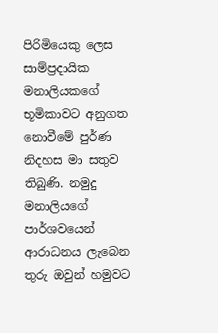පිරිමියෙකු ලෙස සාම්ප්‍රදායික මනාලියකගේ භූමිකාවට අනුගත නොවීමේ පුර්ණ නිදහස මා සතුව තිබුණි. නමුදු මනාලියගේ පාර්ශවයෙන් ආරාධනය ලැබෙන තුරු ඔවුන් හමුවට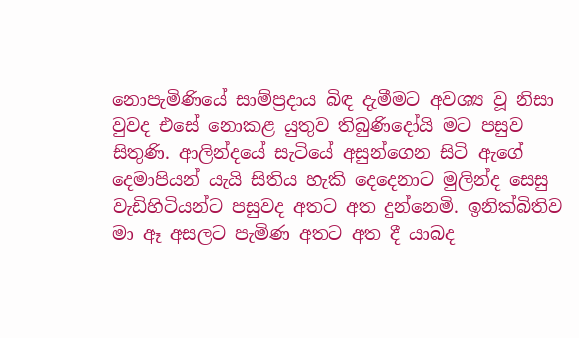නොපැමිණියේ සාම්ප්‍රදාය බිඳ දැමීමට අවශ්‍ය වූ නිසා වුවද එසේ නොකළ යුතුව තිබුණිදෝයි මට පසුව සිතුණි. ආලින්දයේ සැටියේ අසුන්ගෙන සිටි ඇගේ දෙමාපියන් යැයි සිතිය හැකි දෙදෙනාට මුලින්ද සෙසු වැඩිහිටියන්ට පසුවද අතට අත දුන්නෙමි. ඉනික්බිතිව මා ඈ අසලට පැමිණ අතට අත දී යාබද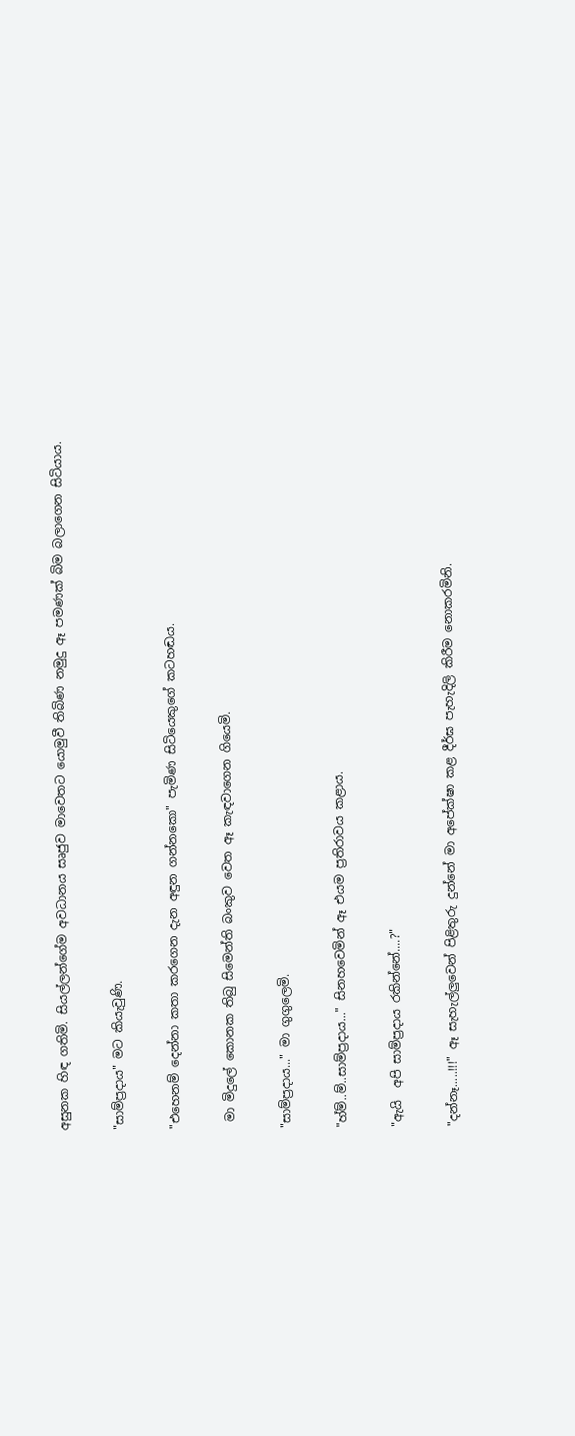අසුනක හිඳ ගතිමි. සියල්ලන්ගේම අවධානය සෘජුව මාවෙතට යොමුවී තිබිණ නමුදු ඈ පමණක් බිම බලාගෙන සිටියාය.

"සාම්ප්‍රදාය" මට කියැවුණි.

"එහෙනම් දෙන්නා කතා කරගෙන දැන අඳුන ගන්නකො" පැමිණ සිටියෙකුගේ කටහඬය.

 මා මිදුලේ කොනක තිබු සිමෙන්ති බංකුව වෙත ඈ කැඳවාගෙන ගියෙමි.

"සාම්ප්‍රදාය..." මා ගුගුලෙමි.

"හ්ම්..ම්..සාම්ප්‍රදාය..." සිනහවෙමින් ඈ එයම ප්‍රතිරාවය කළාය.

"ඇයි  අපි සාම්ප්‍රදාය රකින්නේ....?"

"දන්නෑ.....!!!" ඈ සැහැල්ලුවෙන් පිළිතුරු දුන්නේ මා අපේක්ෂා කළ දීර්ඝ පැහැදිලි කිරීම නොකරමිනි.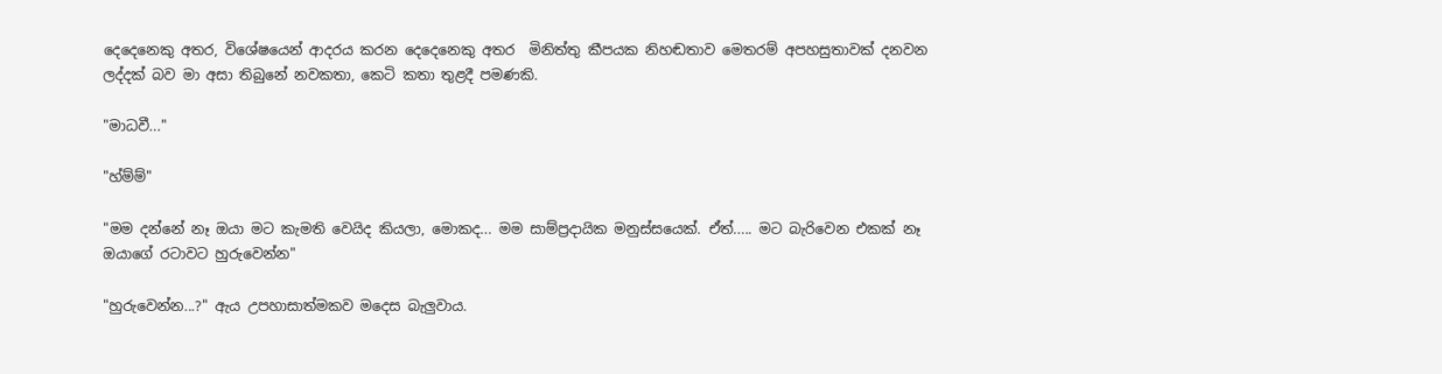දෙදෙනෙකු අතර, විශේෂයෙන් ආදරය කරන දෙදෙනෙකු අතර  මිනිත්තු කීපයක නිහඬතාව මෙතරම් අපහසුතාවක් දනවන ලද්දක් බව මා අසා තිබුනේ නවකතා, කෙටි කතා තුළදී පමණකි.

"මාධවී..."

"හ්ම්ම්"

"මම දන්නේ නෑ ඔයා මට කැමති වෙයිද කියලා, මොකද... මම සාම්ප්‍රදායික මනුස්සයෙක්. ඒත්..... මට බැරිවෙන එකක් නෑ  ඔයාගේ රටාවට හුරුවෙන්න"

"හුරුවෙන්න...?" ඇය උපහාසාත්මකව මදෙස බැලුවාය.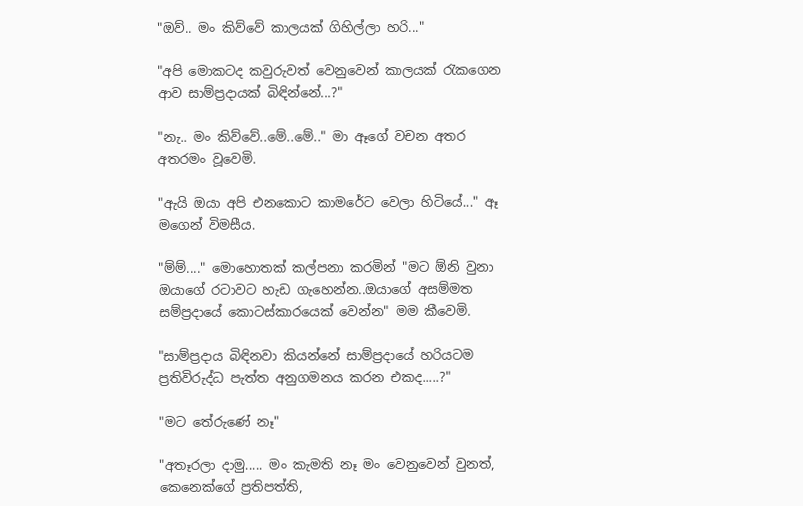"ඔව්.. මං කිව්වේ කාලයක් ගිහිල්ලා හරි..."

"අපි මොකටද කවුරුවත් වෙනුවෙන් කාලයක් රැකගෙන ආව සාම්ප්‍රදායක් බිඳින්නේ...?"

"නැ.. මං කිව්වේ..මේ..මේ.." මා ඈගේ වචන අතර අතරමං වූවෙමි.

"ඇයි ඔයා අපි එනකොට කාමරේට වෙලා හිටියේ..." ඈ මගෙන් විමසීය.

"ම්ම්...." මොහොතක් කල්පනා කරමින් "මට ඕනි වුනා ඔයාගේ රටාවට හැඩ ගැහෙන්න..ඔයාගේ අසම්මත සම්ප්‍රදායේ කොටස්කාරයෙක් වෙන්න" මම කීවෙමි.

"සාම්ප්‍රදාය බිඳිනවා කියන්නේ සාම්ප්‍රදායේ හරියටම ප්‍රතිවිරුද්ධ පැත්ත අනුගමනය කරන එකද.....?"

"මට තේරුණේ නෑ"

"අතෑරලා දාමු..... මං කැමති නෑ මං වෙනුවෙන් වුනත්, කෙනෙක්ගේ ප්‍රතිපත්ති,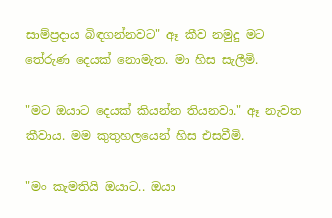සාම්ප්‍රදාය බිඳගන්නවට" ඈ කීව නමුදු මට තේරුණ දෙයක් නොමැත. මා හිස සැලීමි.

"මට ඔයාට දෙයක් කියන්න තියනවා." ඈ නැවත කීවාය. මම කුතුහලයෙන් හිස එසවීමි.

"මං කැමතියි ඔයාට.. ඔයා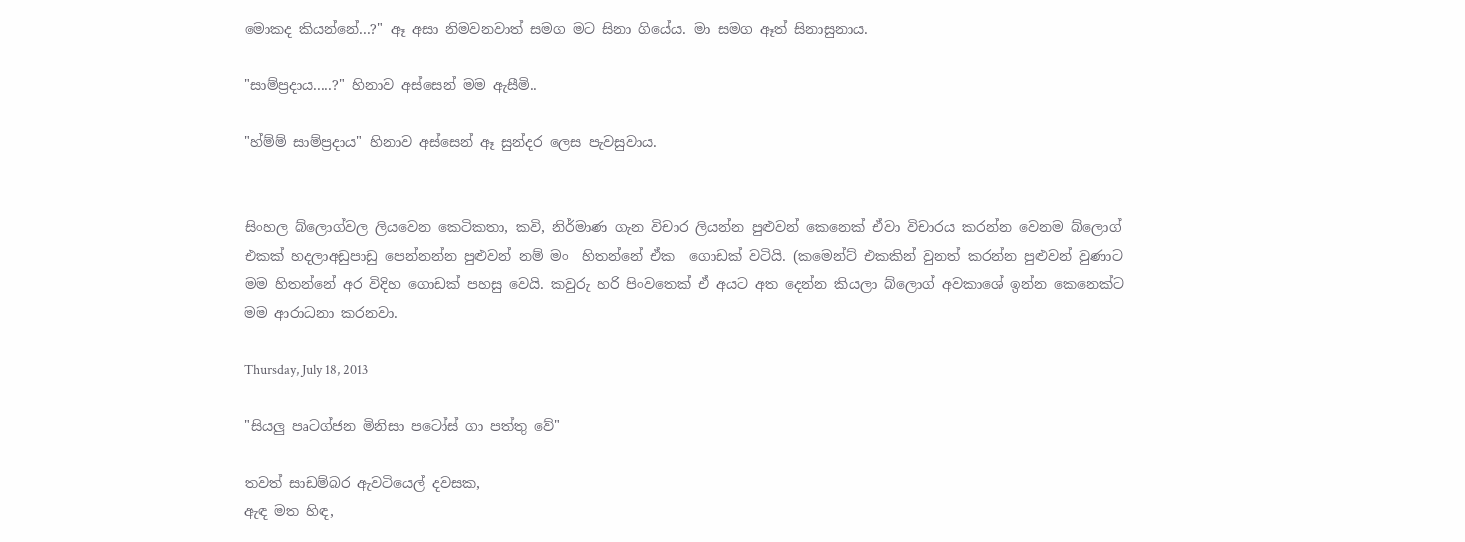මොකද කියන්නේ...?" ඈ අසා නිමවනවාත් සමග මට සිනා ගියේය. මා සමග ඈත් සිනාසුනාය.

"සාම්ප්‍රදාය.....?" හිනාව අස්සෙන් මම ඇසීමි..

"හ්ම්ම් සාම්ප්‍රදාය" හිනාව අස්සෙන් ඈ සුන්දර ලෙස පැවසුවාය.


සිංහල බ්ලොග්වල ලියවෙන කෙටිකතා, කවි, නිර්මාණ ගැන විචාර ලියන්න පුළුවන් කෙනෙක් ඒවා විචාරය කරන්න වෙනම බ්ලොග් එකක් හදලාඅඩුපාඩු පෙන්නන්න පුළුවන් නම් මං  හිතන්නේ ඒක  ගොඩක් වටියි. (කමෙන්ට් එකකින් වුනත් කරන්න පුළුවන් වුණාට මම හිතන්නේ අර විදිහ ගොඩක් පහසු වෙයි. කවුරු හරි පිංවතෙක් ඒ අයට අත දෙන්න කියලා බ්ලොග් අවකාශේ ඉන්න කෙනෙක්ට  මම ආරාධනා කරනවා.

Thursday, July 18, 2013

"සියලු පෘටග්ජන මිනිසා පටෝස් ගා පත්තු වේ"

තවත් සාඩම්බර ඇවටියෙල් දවසක,
ඇඳ මත හිඳ,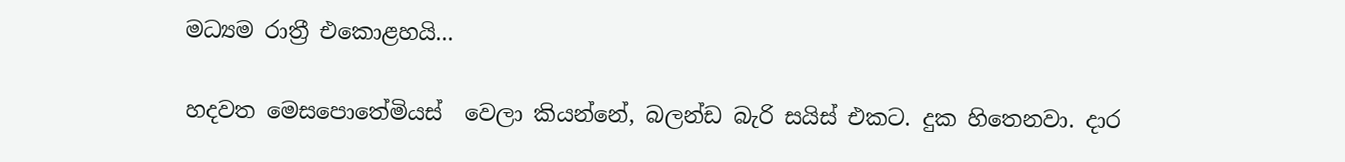මධ්‍යම රාත්‍රී එකොළහයි...

හදවත මෙසපොතේමියස්  වෙලා කියන්නේ, බලන්ඩ බැරි සයිස් එකට. දුක හිතෙනවා. දාර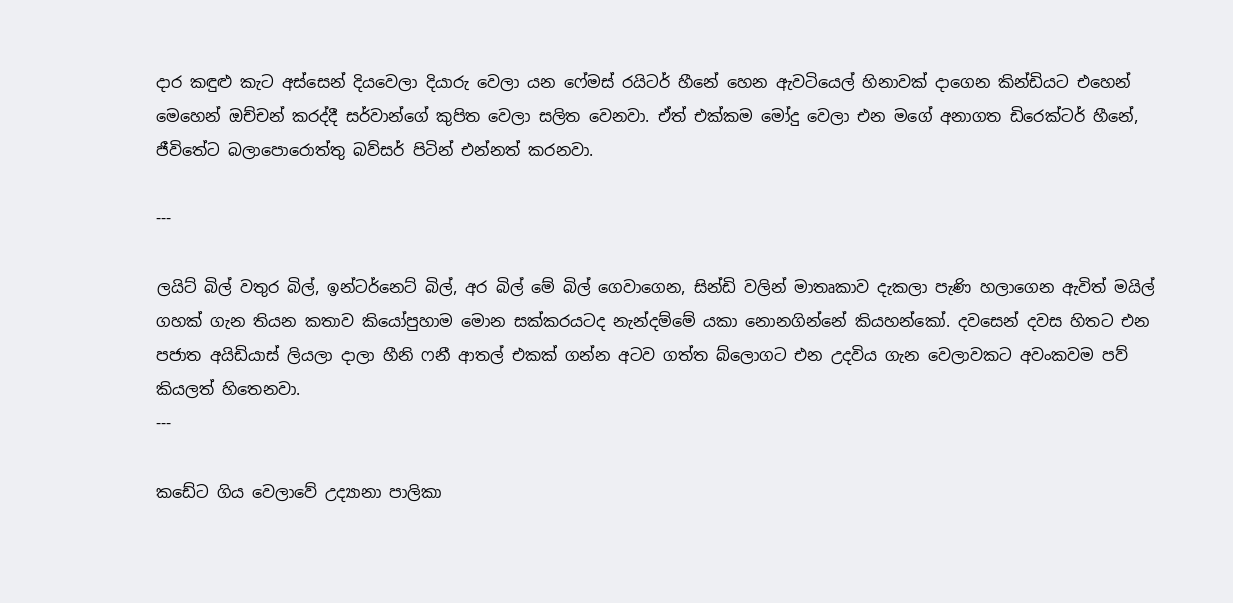දාර කඳුළු කැට අස්සෙන් දියවෙලා දියාරු වෙලා යන ෆේමස් රයිටර් හීනේ හෙන ඇවටියෙල් හිනාවක් දාගෙන කින්ඩියට එහෙන් මෙහෙන් ඔච්චන් කරද්දී සර්වාන්ගේ කුපිත වෙලා සලිත වෙනවා. ඒත් එක්කම මෝදු වෙලා එන මගේ අනාගත ඩිරෙක්ටර් හීනේ, ජීවිතේට බලාපොරොත්තු බව්සර් පිටින් එන්නත් කරනවා.

---

ලයිට් බිල් වතුර බිල්, ඉන්ටර්නෙට් බිල්, අර බිල් මේ බිල් ගෙවාගෙන, සින්ඩි වලින් මාතෘකාව දැකලා පැණි හලාගෙන ඇවිත් මයිල් ගහක් ගැන තියන කතාව කියෝපුහාම මොන සක්කරයටද නැන්දම්මේ යකා නොනගින්නේ කියහන්කෝ. දවසෙන් දවස හිතට එන පජාත අයිඩියාස් ලියලා දාලා හීනි ෆනී ආතල් එකක් ගන්න අටව ගත්ත බ්ලොගට එන උදවිය ගැන වෙලාවකට අවංකවම පව් කියලත් හිතෙනවා.
---

කඩේට ගිය වෙලාවේ උද්‍යානා පාලිකා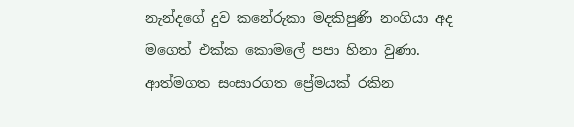නැන්දගේ දුව කනේරුකා මදකිපුණි නංගියා අද මගෙත් එක්ක කොමලේ පපා හිනා වුණා. ආත්මගත සංසාරගත ප්‍රේමයක් රකින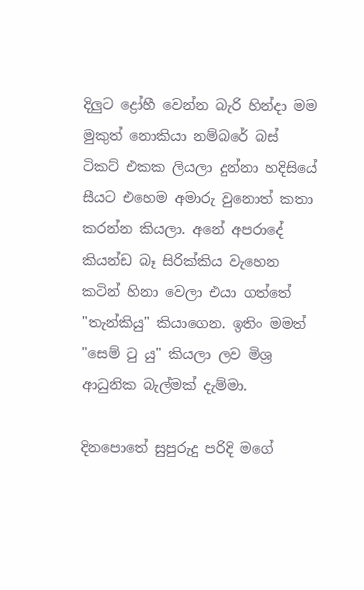දිලුට ද්‍රෝහී වෙන්න බැරි හින්දා මම මුකුත් නොකියා නම්බරේ බස් ටිකට් එකක ලියලා දුන්නා හදිසියේ සීයට එහෙම අමාරු වුනොත් කතා කරන්න කියලා. අනේ අපරාදේ කියන්ඩ බෑ සිරික්කිය වැහෙන කටින් හිනා වෙලා එයා ගත්තේ "තැන්කියු" කියාගෙන. ඉතිං මමත් "සෙම් ටු යු" කියලා ලව මිශ්‍ර ආධුනික බැල්මක් දැම්මා.

දිනපොතේ සුපුරුදු පරිදි මගේ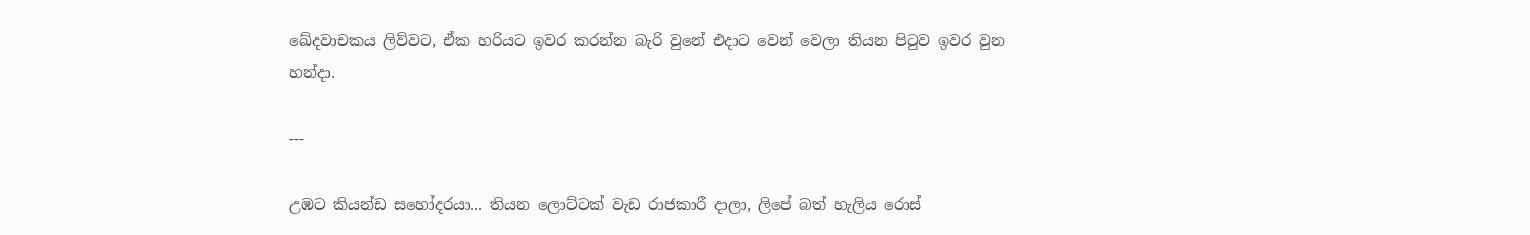ඛේදවාචකය ලිව්වට, ඒක හරියට ඉවර කරන්න බැරි වුනේ එදාට වෙන් වෙලා තියන පිටුව ඉවර වුන හන්දා.

---

උඹට කියන්ඩ සහෝදරයා... තියන ලොට්ටක් වැඩ රාජකාරී දාලා, ලිපේ බත් හැලිය රොස්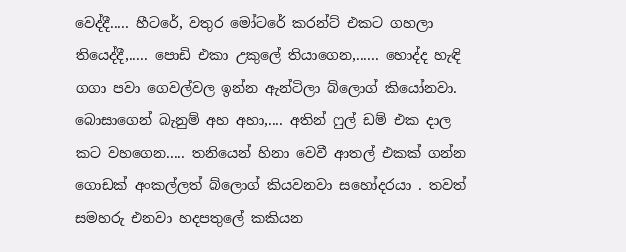වෙද්දී..... හීටරේ, වතුර මෝටරේ කරන්ට් එකට ගහලා තියෙද්දී,..... පොඩි එකා උකුලේ තියාගෙන,...... හොද්ද හැඳි ගගා පවා ගෙවල්වල ඉන්න ඇන්ටිලා බ්ලොග් කියෝනවා. බොසාගෙන් බැනුම් අහ අහා,.... අතින් ෆුල් ඩම් එක දාල කට වහගෙන..... තනියෙන් හිනා වෙවී ආතල් එකක් ගන්න ගොඩක් අංකල්ලත් බ්ලොග් කියවනවා සහෝදරයා . තවත් සමහරු එනවා හදපතුලේ කකියන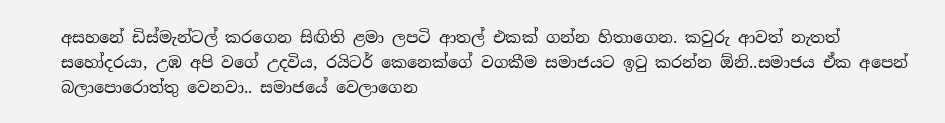අසහනේ ඩිස්මැන්ටල් කරගෙන සිඟිති ළමා ලපටි ආතල් එකක් ගන්න හිතාගෙන. කවුරු ආවත් නැතත් සහෝදරයා, උඹ අපි වගේ උදවිය, රයිටර් කෙනෙක්ගේ වගකීම සමාජයට ඉටු කරන්න ඕනි..සමාජය ඒක අපෙන් බලාපොරොත්තු වෙනවා.. සමාජයේ වෙලාගෙන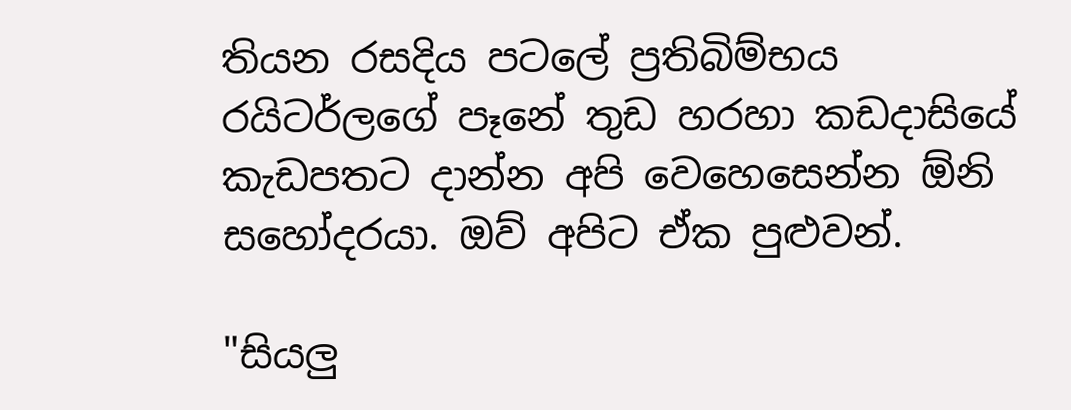තියන රසදිය පටලේ ප්‍රතිබිම්භය රයිටර්ලගේ පෑනේ තුඩ හරහා කඩදාසියේ කැඩපතට දාන්න අපි වෙහෙසෙන්න ඕනි සහෝදරයා. ඔව් අපිට ඒක පුළුවන්.

"සියලු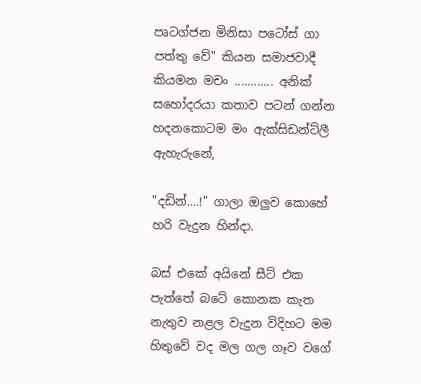පෘටග්ජන මිනිසා පටෝස් ගා පත්තු වේ" කියන සමාජවාදී කියමන මචං ............ අනික් සහෝදරයා කතාව පටන් ගන්න හදනකොටම මං ඇක්සිඩන්ට්ලී ඇහැරුනේ,

"දඩින්....!" ගාලා ඔලුව කොහේ හරි වැදුන හින්දා.

බස් එකේ අයිනේ සීට් එක පැත්තේ බටේ කොනක කැත නැතුව නළල වැදුන විදිහට මම හිතුවේ වද මල ගල ගෑව වගේ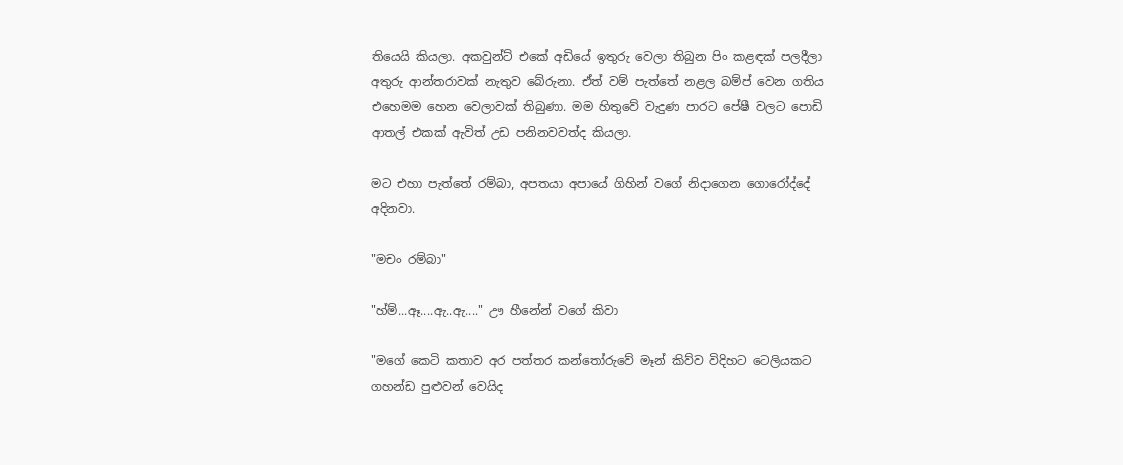තියෙයි කියලා. අකවුන්ට් එකේ අඩියේ ඉතුරු වෙලා තිබුන පිං කළඳක් පලදීලා අතුරු ආන්තරාවක් නැතුව බේරුනා. ඒත් වම් පැත්තේ නළල බම්ප් වෙන ගතිය එහෙමම හෙන වෙලාවක් තිබුණා. මම හිතුවේ වැදුණ පාරට පේෂී වලට පොඩි ආතල් එකක් ඇවිත් උඩ පනිනවවත්ද කියලා.

මට එහා පැත්තේ රම්බා, අපතයා අපායේ ගිහින් වගේ නිදාගෙන ගොරෝද්දේ අදිනවා.

"මචං රම්බා"

"හ්ම්...ඈ....ඇ..ඇ...." ඌ හීනේන් වගේ කිවා

"මගේ කෙටි කතාව අර පත්තර කන්තෝරුවේ මෑන් කිව්ව විදිහට ටෙලියකට ගහන්ඩ පුළුවන් වෙයිද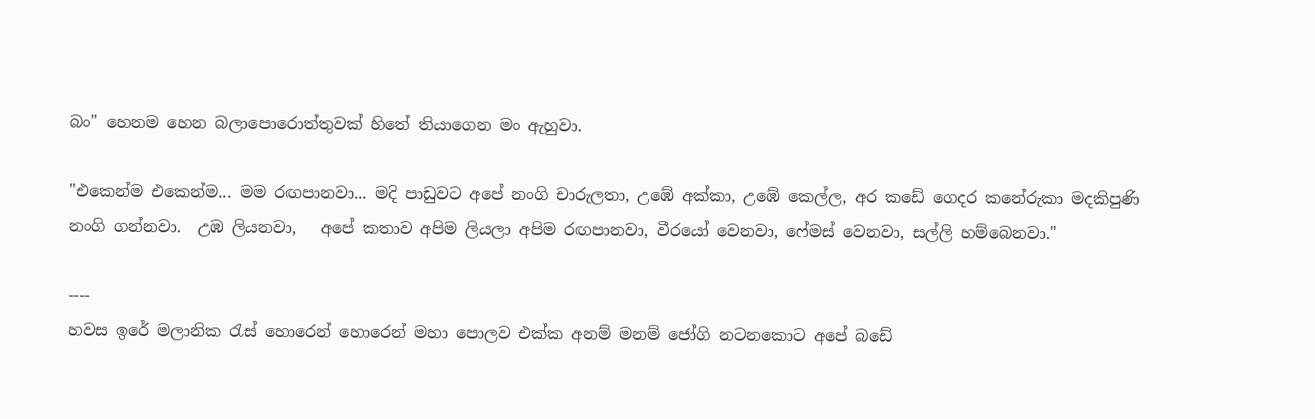බං" හෙනම හෙන බලාපොරොත්තුවක් හිතේ තියාගෙන මං ඇහුවා.

"එකෙන්ම එකෙන්ම... මම රඟපානවා... මදි පාඩුවට අපේ නංගි චාරුලතා, උඹේ අක්කා, උඹේ කෙල්ල, අර කඩේ ගෙදර කනේරුකා මදකිපුණි නංගි ගන්නවා.  උඹ ලියනවා,   අපේ කතාව අපිම ලියලා අපිම රඟපානවා, වීරයෝ වෙනවා, ෆේමස් වෙනවා, සල්ලි හම්බෙනවා."

----
හවස ඉරේ මලානික රැස් හොරෙන් හොරෙන් මහා පොලව එක්ක අනම් මනම් ජෝගි නටනකොට අපේ බඩේ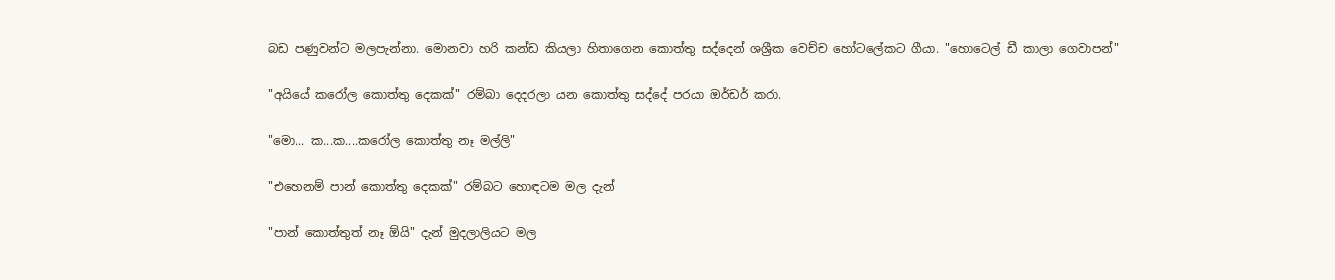බඩ පණුවන්ට මලපැන්නා. මොනවා හරි කන්ඩ කියලා හිතාගෙන කොත්තු සද්දෙන් ශශ්‍රීක වෙච්ච හෝටලේකට ගීයා. "හොටෙල් ඩී කාලා ගෙවාපන්"

"අයියේ කරෝල කොත්තු දෙකක්" රම්බා දෙදරලා යන කොත්තු සද්දේ පරයා ඔර්ඩර් කරා.

"මො... ක...ක....කරෝල කොත්තු නෑ මල්ලි"

"එහෙනම් පාන් කොත්තු දෙකක්" රම්බට හොඳටම මල දැන්

"පාන් කොත්තුත් නෑ ඕයි" දැන් මුදලාලියට මල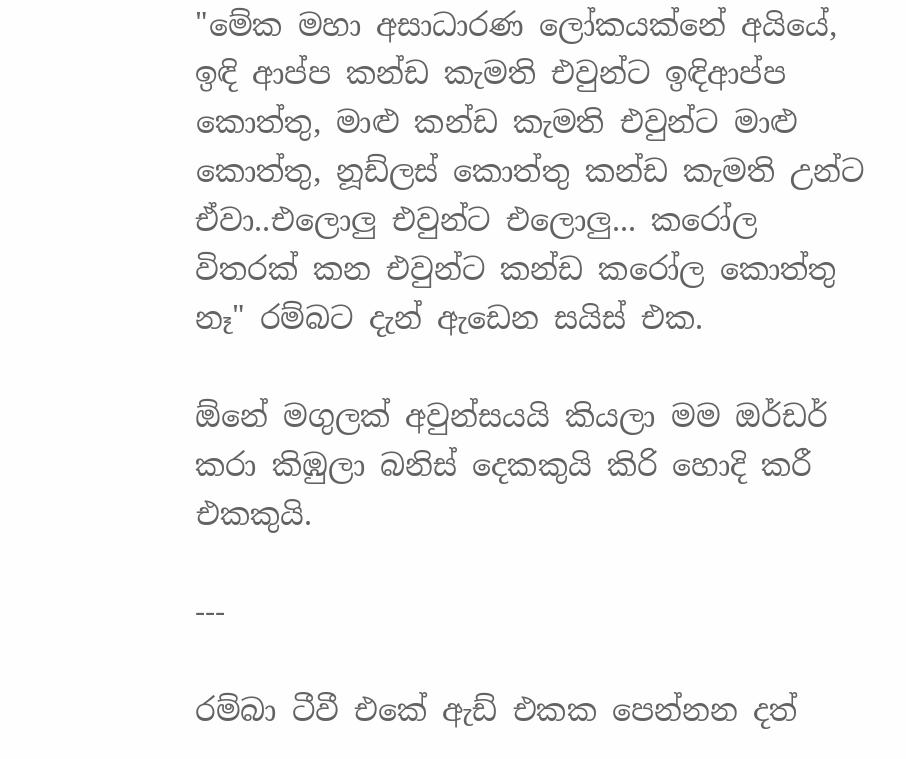"මේක මහා අසාධාරණ ලෝකයක්නේ අයියේ, ඉඳි ආප්ප කන්ඩ කැමති එවුන්ට ඉඳිආප්ප කොත්තු, මාළු කන්ඩ කැමති එවුන්ට මාළු කොත්තු, නූඩ්ලස් කොත්තු කන්ඩ කැමති උන්ට ඒවා..එලොලු එවුන්ට එලොලු... කරෝල විතරක් කන එවුන්ට කන්ඩ කරෝල කොත්තු නෑ" රම්බට දැන් ඇඩෙන සයිස් එක.

ඕනේ මගුලක් අවුන්සයයි කියලා මම ඔර්ඩර් කරා කිඹුලා බනිස් දෙකකුයි කිරි හොදි කරී එකකුයි.

---

රම්බා ටීවී එකේ ඇඩ් එකක පෙන්නන දත්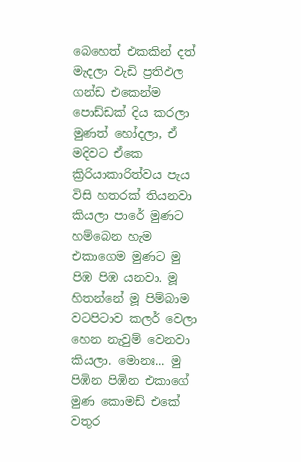බෙහෙත් එකකින් දත් මැදලා වැඩි ප්‍රතිඵල ගන්ඩ එකෙන්ම පොඩ්ඩක් දිය කරලා මුණත් හෝදලා, ඒ මදිවට ඒකෙ ක්‍රිරියාකාරිත්වය පැය විසි හතරක් තියනවා කියලා පාරේ මුණට හම්බෙන හැම එකාගෙම මුණට මු පිඹ පිඹ යනවා. මූ හිතන්නේ මූ පිම්බාම වටපිටාව කලර් වෙලා හෙන නැවුම් වෙනවා කියලා. මොනඃ... මු පිඹින පිඹින එකාගේ මුණ කොමඩ් එකේ වතුර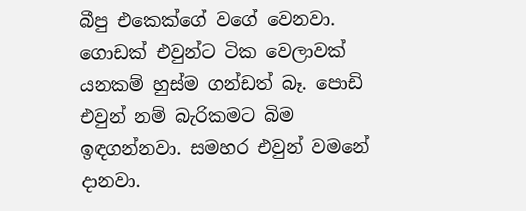බීපු එකෙක්ගේ වගේ වෙනවා. ගොඩක් එවුන්ට ටික වෙලාවක් යනකම් හුස්ම ගන්ඩත් බෑ. පොඩි එවුන් නම් බැරිකමට බිම ඉඳගන්නවා. සමහර එවුන් වමනේ දානවා.